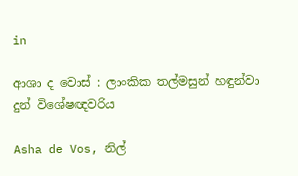in

ආශා ද වොස් : ලාංකික තල්මසුන් හඳුන්වා දුන් විශේෂඥවරිය

Asha de Vos, නිල්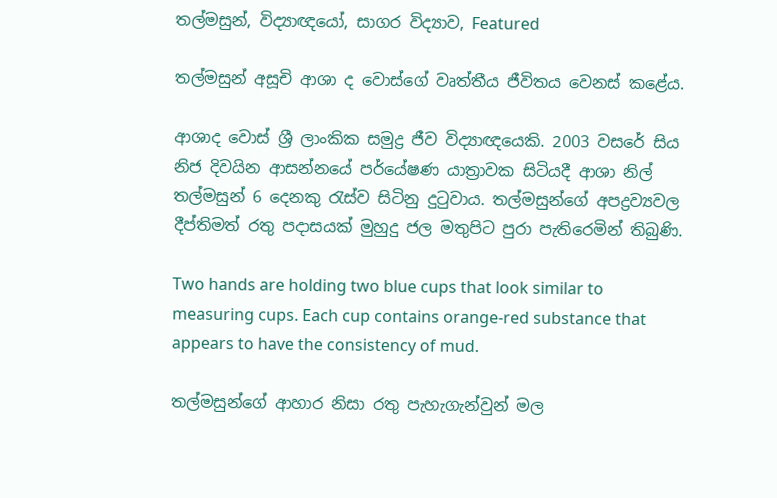තල්මසුන්, විද්‍යාඥයෝ, සාගර විද්‍යාව, Featured

තල්මසුන් අසූචි ආශා ද වොස්ගේ වෘත්තීය ජීවිතය වෙනස් කළේය.

ආශාද වොස් ශ්‍රී ලාංකික සමුද්‍ර ජීව විද්‍යාඥයෙකි. 2003 වසරේ සිය නිජ දිවයින ආසන්නයේ පර්යේෂණ යාත්‍රාවක සිටියදී ආශා නිල් තල්මසුන් 6 දෙනකු රැස්ව සිටිනු දුටුවාය. තල්මසුන්ගේ අපද්‍රව්‍යවල දීප්තිමත් රතු පදාසයක් මුහුදු ජල මතුපිට පුරා පැතිරෙමින් තිබුණි.

Two hands are holding two blue cups that look similar to measuring cups. Each cup contains orange-red substance that appears to have the consistency of mud.

තල්මසුන්ගේ ආහාර නිසා රතු පැහැගැන්වුන් මල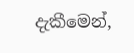දැකීමෙන්,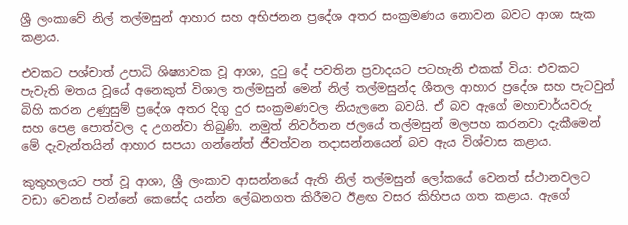ශ්‍රී ලංකාවේ නිල් තල්මසුන් ආහාර සහ අභිජනන ප්‍රදේශ අතර සංක්‍රමණය නොවන බවට ආශා සැක කළාය.

එවකට පශ්චාත් උපාධි ශිෂ්‍යාවක වූ ආශා, දුටු දේ පවතින ප්‍රවාදයට පටහැනි එකක් විය: එවකට පැවැති මතය වූයේ අනෙකුත් විශාල තල්මසුන් මෙන් නිල් තල්මසුන්ද ශීතල ආහාර ප්‍රදේශ සහ පැටවුන් බිහි කරන උණුසුම් ප්‍රදේශ අතර දිගු දුර සංක්‍රමණවල නියැලනෙ බවයි. ඒ බව ඇගේ මහාචාර්යවරු සහ පෙළ පොත්වල ද උගන්වා තිබුණි. නමුත් නිවර්තන ජලයේ තල්මසුන් මලපහ කරනවා දැකීමෙන් මේ දැවැන්තයින් ආහාර සපයා ගන්නේත් ජීවත්වන තදාසන්නයෙන් බව ඇය විශ්වාස කළාය.

කුතුහලයට පත් වූ ආශා, ශ්‍රී ලංකාව ආසන්නයේ ඇති නිල් තල්මසුන් ලෝකයේ වෙනත් ස්ථානවලට වඩා වෙනස් වන්නේ කෙසේද යන්න ලේඛනගත කිරීමට ඊළඟ වසර කිහිපය ගත කළාය. ඇගේ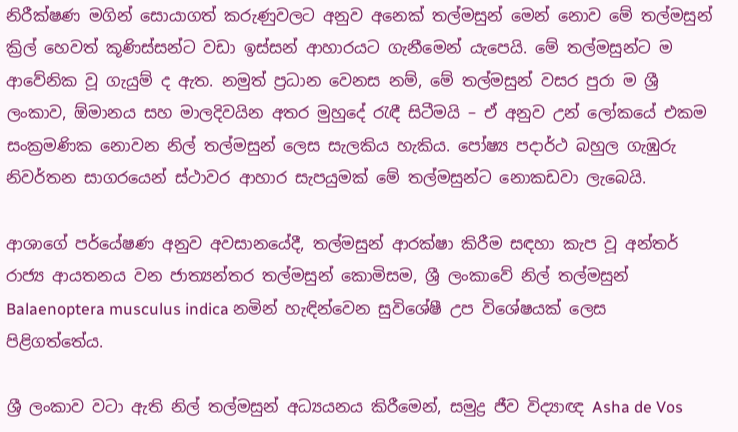නිරීක්ෂණ මගින් සොයාගත් කරුණුවලට අනුව අනෙක් තල්මසුන් මෙන් නොව මේ තල්මසුන් ක්‍රිල් හෙවත් කූණිස්සන්ට වඩා ඉස්සන් ආහාරයට ගැනීමෙන් යැපෙයි. මේ තල්මසුන්ට ම ආවේනික වූ ගැයුම් ද ඇත. නමුත් ප්‍රධාන වෙනස නම්, මේ තල්මසුන් වසර පුරා ම ශ්‍රී ලංකාව, ඕමානය සහ මාලදිවයින අතර මුහුදේ රැඳී සිටීමයි – ඒ අනුව උන් ලෝකයේ එකම සංක්‍රමණික නොවන නිල් තල්මසුන් ලෙස සැලකිය හැකිය. පෝෂ්‍ය පදාර්ථ බහුල ගැඹුරු නිවර්තන සාගරයෙන් ස්ථාවර ආහාර සැපයුමක් මේ තල්මසුන්ට නොකඩවා ලැබෙයි.

ආශාගේ පර්යේෂණ අනුව අවසානයේදී, තල්මසුන් ආරක්ෂා කිරීම සඳහා කැප වූ අන්තර් රාජ්‍ය ආයතනය වන ජාත්‍යන්තර තල්මසුන් කොමිසම, ශ්‍රී ලංකාවේ නිල් තල්මසුන් Balaenoptera musculus indica නමින් හැඳින්වෙන සුවිශේෂී උප විශේෂයක් ලෙස පිළිගත්තේය.

ශ්‍රී ලංකාව වටා ඇති නිල් තල්මසුන් අධ්‍යයනය කිරීමෙන්, සමුද්‍ර ජීව විද්‍යාඥ Asha de Vos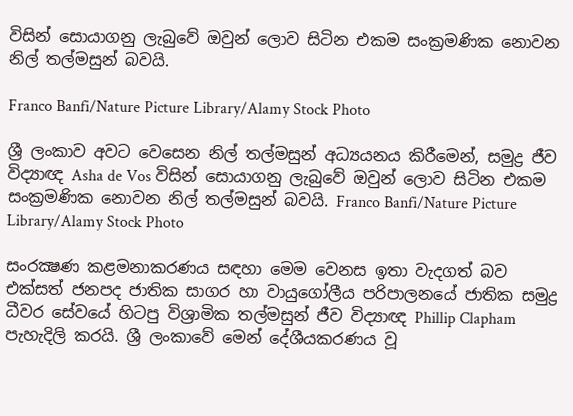විසින් සොයාගනු ලැබුවේ ඔවුන් ලොව සිටින එකම සංක්‍රමණික නොවන නිල් තල්මසුන් බවයි.

Franco Banfi/Nature Picture Library/Alamy Stock Photo

ශ්‍රී ලංකාව අවට වෙසෙන නිල් තල්මසුන් අධ්‍යයනය කිරීමෙන්, සමුද්‍ර ජීව විද්‍යාඥ Asha de Vos විසින් සොයාගනු ලැබුවේ ඔවුන් ලොව සිටින එකම සංක්‍රමණික නොවන නිල් තල්මසුන් බවයි. Franco Banfi/Nature Picture Library/Alamy Stock Photo

සංරක්‍ෂණ කළමනාකරණය සඳහා මෙම වෙනස ඉතා වැදගත් බව එක්සත් ජනපද ජාතික සාගර හා වායුගෝලීය පරිපාලනයේ ජාතික සමුද්‍ර ධීවර සේවයේ හිටපු විශ්‍රාමික තල්මසුන් ජීව විද්‍යාඥ Phillip Clapham පැහැදිලි කරයි. ශ්‍රී ලංකාවේ මෙන් දේශීයකරණය වූ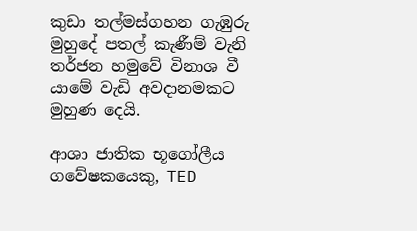කුඩා තල්මස්ගහන ගැඹුරු මුහුදේ පතල් කැණීම් වැනි තර්ජන හමුවේ විනාශ වී යාමේ වැඩි අවදානමකට මුහුණ දෙයි.

ආශා ජාතික භූගෝලීය ගවේෂකයෙකු, TED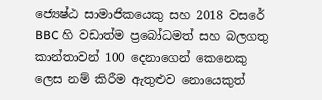ජ්‍යෙෂ්ඨ සාමාජිකයෙකු සහ 2018 වසරේ BBC හි වඩාත්ම ප්‍රබෝධමත් සහ බලගතු කාන්තාවන් 100 දෙනාගෙන් කෙනෙකු ලෙස නම් කිරීම ඇතුළුව නොයෙකුත්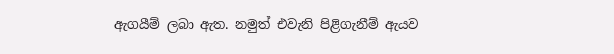ඇගයීම් ලබා ඇත. නමුත් එවැනි පිළිගැනීම් ඇයව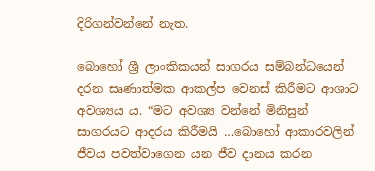දිරිගන්වන්නේ නැත.

බොහෝ ශ්‍රී ලාංකිකයන් සාගරය සම්බන්ධයෙන් දරන සෘණාත්මක ආකල්ප වෙනස් කිරීමට ආශාට අවශ්‍යය ය. “මට අවශ්‍ය වන්නේ මිනිසුන් සාගරයට ආදරය කිරීමයි …බොහෝ ආකාරවලින් ජීවය පවත්වාගෙන යන ජීව දානය කරන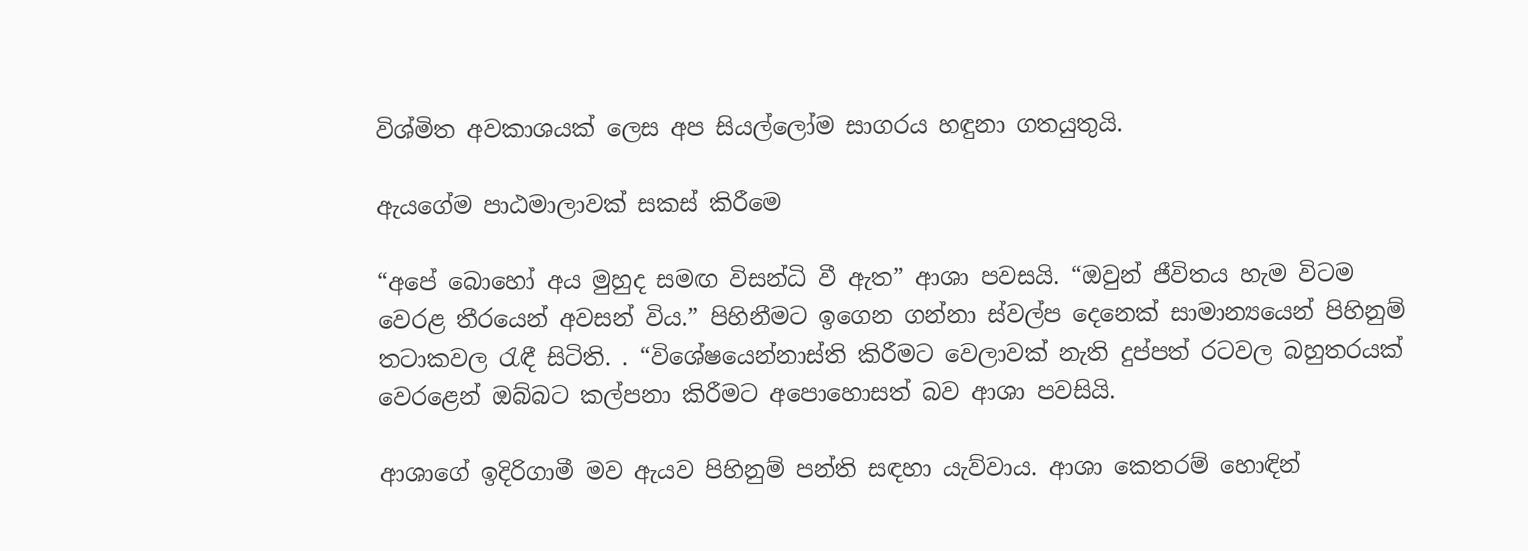විශ්මිත අවකාශයක් ලෙස අප සියල්ලෝම සාගරය හඳුනා ගතයුතුයි.

ඇයගේම පාඨමාලාවක් සකස් කිරීම‍ෙ

“අපේ බොහෝ අය මුහුද සමඟ විසන්ධි වී ඇත” ආශා පවසයි. “ඔවුන් ජීවිතය හැම විටම වෙරළ තීරයෙන් අවසන් විය.” පිහිනීමට ඉගෙන ගන්නා ස්වල්ප දෙනෙක් සාමාන්‍යයෙන් පිහිනුම් තටාකවල රැඳී සිටිති. . “විශේෂයෙන්නාස්ති කිරීමට වෙලාවක් නැති දුප්පත් රටවල බහුතරයක් වෙරළෙන් ඔබ්බට කල්පනා කිරීමට අපොහොසත් බව ආශා පවසියි.

ආශාගේ ඉදිරිගාමී මව ඇයව පිහිනුම් පන්ති සඳහා යැව්වාය. ආශා කෙතරම් හොඳින්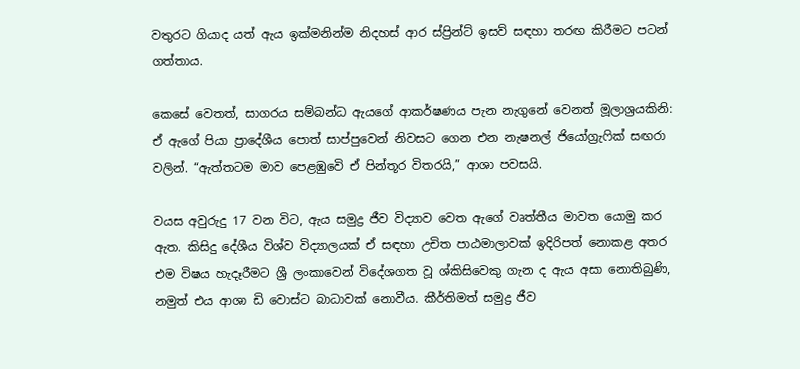වතුරට ගියාද යත් ඇය ඉක්මනින්ම නිදහස් ආර ස්ප්‍රින්ට් ඉසව් සඳහා තරඟ කිරීමට පටන් ගත්තාය.

කෙසේ වෙතත්, සාගරය සම්බන්ධ ඇයගේ ආකර්ෂණය පැන නැගුනේ වෙනත් මූලාශ්‍රයකිනි: ඒ ඇගේ පියා ප්‍රාදේශීය පොත් සාප්පුවෙන් නිවසට ගෙන එන නැෂනල් ජියෝග්‍රැෆික් සඟරා වලින්. “ඇත්තටම මාව පෙළඹුවෙි ඒ පින්තූර විතරයි,” ආශා පවසයි.

වයස අවුරුදු 17 වන විට, ඇය සමුද්‍ර ජීව විද්‍යාව වෙත ඇගේ වෘත්තීය මාවත යොමු කර ඇත. කිසිදු දේශීය විශ්ව විද්‍යාලයක් ඒ සඳහා උචිත පාඨමාලාවක් ඉදිරිපත් නොකළ අතර එම විෂය හැදෑරීමට ශ්‍රී ලංකාවෙන් විදේශගත වූ ශ්කිසිවෙකු ගැන ද ඇය අසා නොතිබුණි, නමුත් එය ආශා ඩි වොස්ට බාධාවක් නොවීය. කීර්තිමත් සමුද්‍ර ජීව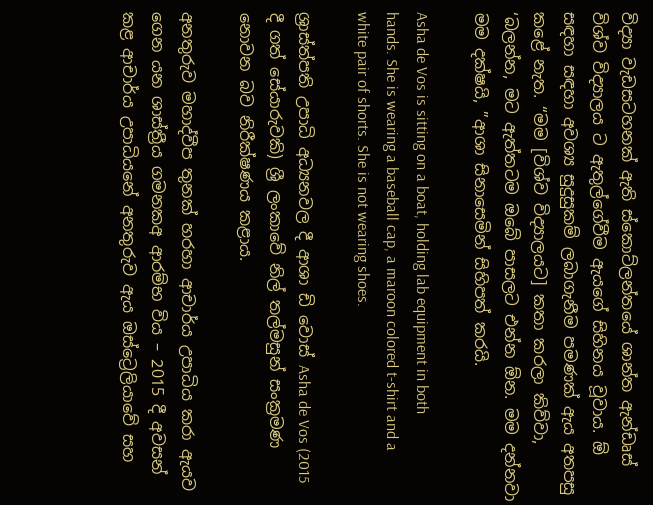විද්‍යා වැඩසටහනක් ඇති ස්කොට්ලන්තයේ ශාන්ත ඇන්ඩෘස් විශ්ව විද්‍යාලය ට ඇතුල්ගේවීම ඇයගේ සිහිනය වූවාය. ඕ සඳහා සඳහා අවශ්‍ය සුදුසුකම් ලබාගැනීම පමණක් ඇය අතපසු කළේ නැත. “මම [විශ්ව විද්‍යාලයට] කතා කරලා කිව්වා, ‘බලන්න, මට ඇත්තටම ඔබේ පාසලට එන්න ඕන. මම දන්නවා මම දක්ෂයි, ”ආශා සිනාසෙමින් සිහිපත් කරයි.

Asha de Vos is sitting on a boat, holding lab equipment in both hands. She is wearing a baseball cap, a maroon colored t-shirt and a white pair of shorts. She is not wearing shoes.

ශ්‍රාස්ත්පති උපාධි අධ්‍යනවල දී ආශා ඩි වොස් Asha de Vos (2015 දී ගත් සේයාරුවකි) ශ්‍රී ලංකාවේ නිල් තල්මසුන් සංක්‍රමණ නොවන බව නිරීක්ෂණය කළාය.

අනතුරුව මහාද්වීප තුනක් හරහා ආචාර්ය උපාධිය කරා ඇයව ගෙන යන ශාස්ත්‍රීය ගමනකඅ ආරම්භ විය – 2015 දී අවසන් කළ ආචාර්ය උපාධියනේ අනතුරුව ඇය ඔස්ට්‍රෙලියාවේ සහ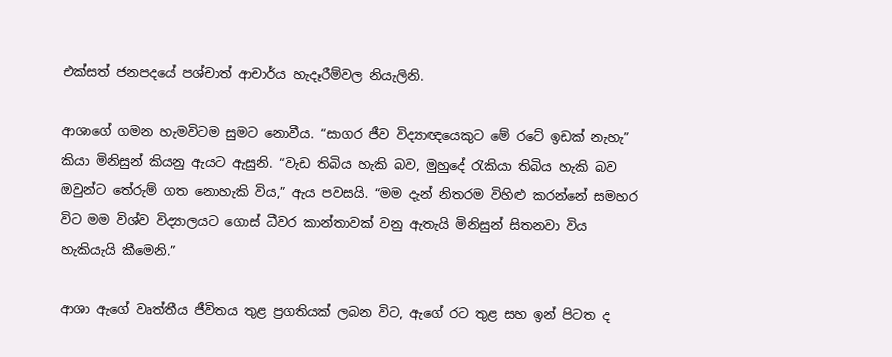එක්සත් ජනපදයේ පශ්චාත් ආචාර්ය හැදෑරීම්වල නියැලිනි.

ආශාගේ ගමන හැමවිටම සුමට නොවීය. “සාගර ජීව විද්‍යාඥයෙකුට මේ රටේ ඉඩක් නැහැ” කියා මිනිසුන් කියනු ඇයට ඇසුනි. “වැඩ තිබිය හැකි බව, මුහුදේ රැකියා තිබිය හැකි බව ඔවුන්ට තේරුම් ගත නොහැකි විය,” ඇය පවසයි. “මම දැන් නිතරම විහිළු කරන්නේ සමහර විට මම විශ්ව විද්‍යාලයට ගොස් ධීවර කාන්තාවක් වනු ඇතැයි මිනිසුන් සිතනවා විය හැකියැයි කීමෙනි.”

ආශා ඇගේ වෘත්තීය ජීවිතය තුළ ප්‍රගතියක් ලබන විට, ඇගේ රට තුළ සහ ඉන් පිටත ද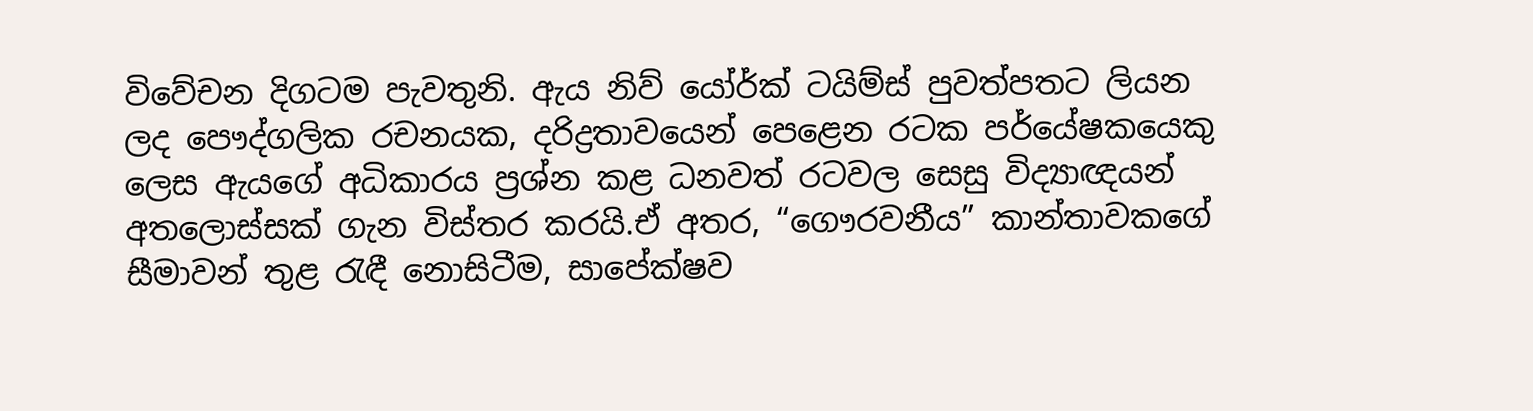විවේචන දිගටම පැවතුනි. ඇය නිව් යෝර්ක් ටයිම්ස් පුවත්පතට ලියන ලද පෞද්ගලික රචනයක, දරිද්‍රතාවයෙන් පෙළෙන රටක පර්යේෂකයෙකු ලෙස ඇයගේ අධිකාරය ප්‍රශ්න කළ ධනවත් රටවල සෙසු විද්‍යාඥයන් අතලොස්සක් ගැන විස්තර කරයි.ඒ අතර, “ගෞරවනීය” කාන්තාවකගේ සීමාවන් තුළ රැඳී නොසිටීම, සාපේක්ෂව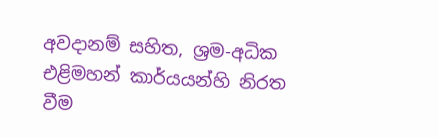අවදානම් සහිත, ශ්‍රම-අධික එළිමහන් කාර්යයන්හි නිරත වීම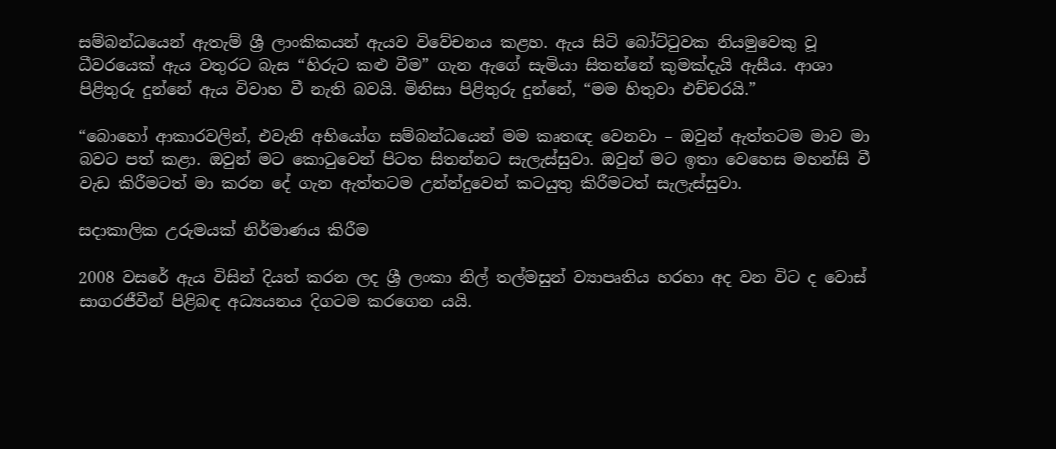සම්බන්ධයෙන් ඇතැම් ශ්‍රී ලාංකිකයන් ඇයව විවේචනය කළහ. ඇය සිටි බෝට්ටුවක නියමුවෙකු වූ ධීවරයෙක් ඇය වතුරට බැස “හිරුට කළු වීම” ගැන ඇගේ සැමියා සිතන්නේ කුමක්දැයි ඇසීය. ආශා පිළිතුරු දුන්නේ ඇය විවාහ වී නැති බවයි. මිනිසා පිළිතුරු දුන්නේ, “මම හිතුවා එච්චරයි.”

“බොහෝ ආකාරවලින්, එවැනි අභියෝග සම්බන්ධයෙන් මම කෘතඥ වෙනවා – ඔවුන් ඇත්තටම මාව මා බවට පත් කළා. ඔවුන් මට කොටුවෙන් පිටත සිතන්නට සැලැස්සුවා. ඔවුන් මට ඉතා වෙහෙස මහන්සි වී වැඩ කිරීමටත් මා කරන දේ ගැන ඇත්තටම උන්න්දුවෙන් කටයුතු කිරීමටත් සැලැස්සුවා.

සදාකාලික උරුමයක් නිර්මාණය කිරීම

2008 වසරේ ඇය විසින් දියත් කරන ලද ශ්‍රී ලංකා නිල් තල්මසුන් ව්‍යාපෘතිය හරහා අද වන විට ද වොස් සාගරජීවීන් පිළිබඳ අධ්‍යයනය දිගටම කරගෙන යයි.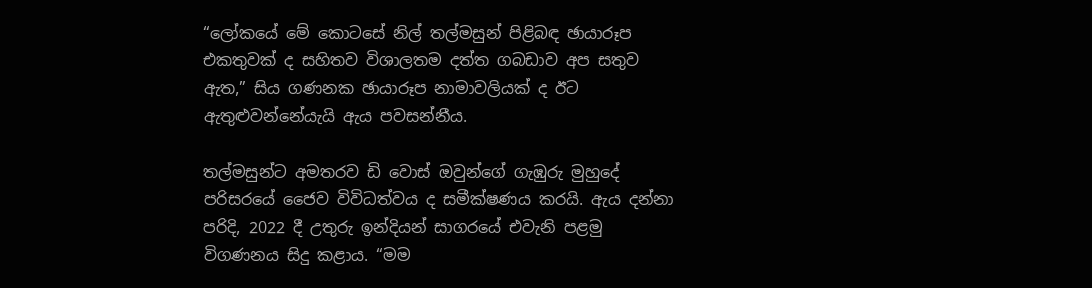“ලෝකයේ මේ කොටසේ නිල් තල්මසුන් පිළිබඳ ඡායාරූප එකතුවක් ද සහිතව විශාලතම දත්ත ගබඩාව අප සතුව ඇත,” සිය ගණනක ඡායාරූප නාමාවලියක් ද ඊට ඇතුළුවන්නේයැයි ඇය පවසන්නීය.

තල්මසුන්ට අමතරව ඩි වොස් ඔවුන්ගේ ගැඹුරු මුහුදේ පරිසරයේ ජෛව විවිධත්වය ද සමීක්ෂණය කරයි. ඇය දන්නා පරිදි, 2022 දී උතුරු ඉන්දියන් සාගරයේ එවැනි පළමු විගණනය සිදු කළාය. “මම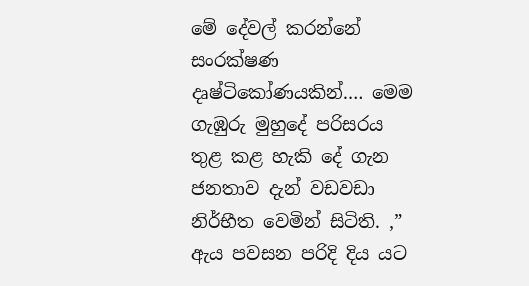මේ දේවල් කරන්නේ සංරක්ෂණ දෘෂ්ටිකෝණයකින්.… මෙම ගැඹුරු මුහුදේ පරිසරය තුළ කළ හැකි දේ ගැන ජනතාව දැන් වඩවඩා නිර්භීත වෙමින් සිටිති. ,” ඇය පවසන පරිදි දිය යට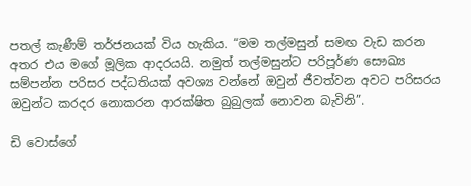පතල් කැණීම් තර්ජනයක් විය හැකිය. “මම තල්මසුන් සමඟ වැඩ කරන අතර එය මගේ මූලික ආදරයයි. නමුත් තල්මසුන්ට පරිපූර්ණ සෞඛ්‍ය සම්පන්න පරිසර පද්ධතියක් අවශ්‍ය වන්නේ ඔවුන් ජීවත්වන අවට පරිසරය ඔවුන්ට කරදර නොකරන ආරක්ෂිත බුබුලක් නොවන බැවිනි”.

ඩි වොස්ගේ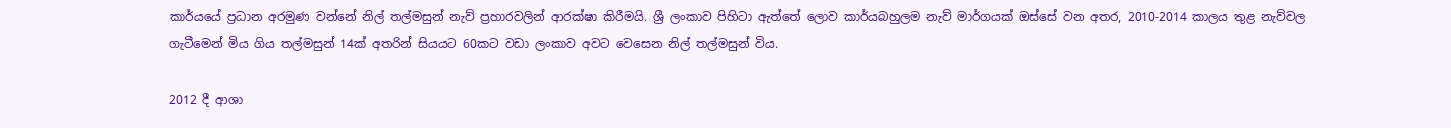කාර්යයේ ප්‍රධාන අරමුණ වන්නේ නිල් තල්මසුන් නැව් ප්‍රහාරවලින් ආරක්ෂා කිරීමයි. ශ්‍රී ලංකාව පිහිටා ඇත්තේ ලොව කාර්යබහුලම නැව් මාර්ගයක් ඔස්සේ වන අතර, 2010-2014 කාලය තුළ නැව්වල ගැටීමෙන් මිය ගිය තල්මසුන් 14ක් අතරින් සියයට 60කට වඩා ලංකාව අවට වෙසෙන නිල් තල්මසුන් විය.

2012 දී ආශා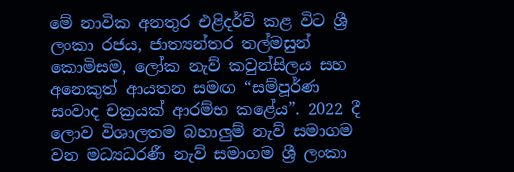මේ නාවික අනතුර එළිදර්ව් කළ විට ශ්‍රී ලංකා රජය, ජාත්‍යන්තර තල්මසුන් කොමිසම, ලෝක නැව් කවුන්සිලය සහ අනෙකුත් ආයතන සමඟ “සම්පූර්ණ සංවාද චක්‍රයක් ආරම්භ කළේය”. 2022 දී ලොව විශාලතම බහාලුම් නැව් සමාගම වන මධ්‍යධරණී නැව් සමාගම ශ්‍රී ලංකා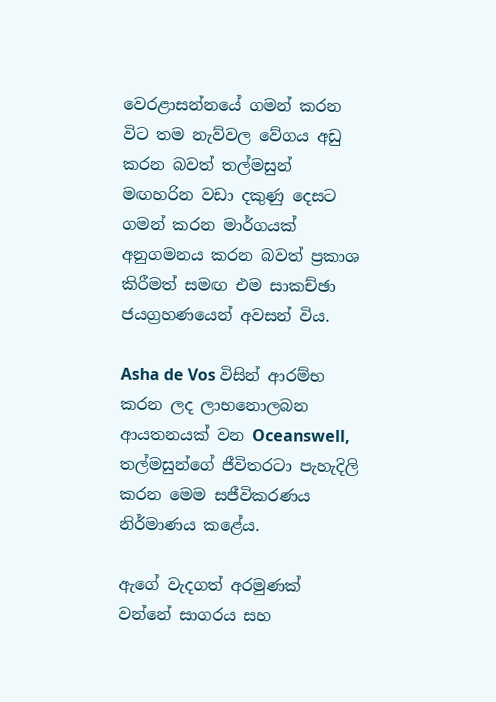වෙරළාසන්නයේ ගමන් කරන විට තම නැව්වල වේගය අඩු කරන බවත් තල්මසුන් මඟහරින වඩා දකුණු දෙසට ගමන් කරන මාර්ගයක් අනුගමනය කරන බවත් ප්‍රකාශ කිරීමත් සමඟ එම සාකච්ඡා ජයග්‍රහණයෙන් අවසන් විය.

Asha de Vos විසින් ආරම්භ කරන ලද ලාභනොලබන ආයතනයක් වන Oceanswell, තල්මසුන්ගේ ජීවිතරටා පැහැදිලි කරන මෙම සජීවිකරණය නිර්මාණය කළේය.

ඇගේ වැදගත් අරමුණක් වන්නේ සාගරය සහ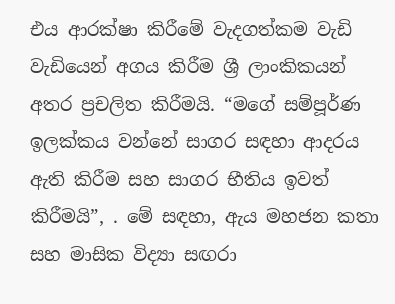එය ආරක්ෂා කිරීමේ වැදගත්කම වැඩි වැඩියෙන් අගය කිරීම ශ්‍රී ලාංකිකයන් අතර ප්‍රචලිත කිරීමයි. “මගේ සම්පූර්ණ ඉලක්කය වන්නේ සාගර සඳහා ආදරය ඇති කිරීම සහ සාගර භීතිය ඉවත් කිරීමයි”, . මේ සඳහා, ඇය මහජන කතා සහ මාසික විද්‍යා සඟරා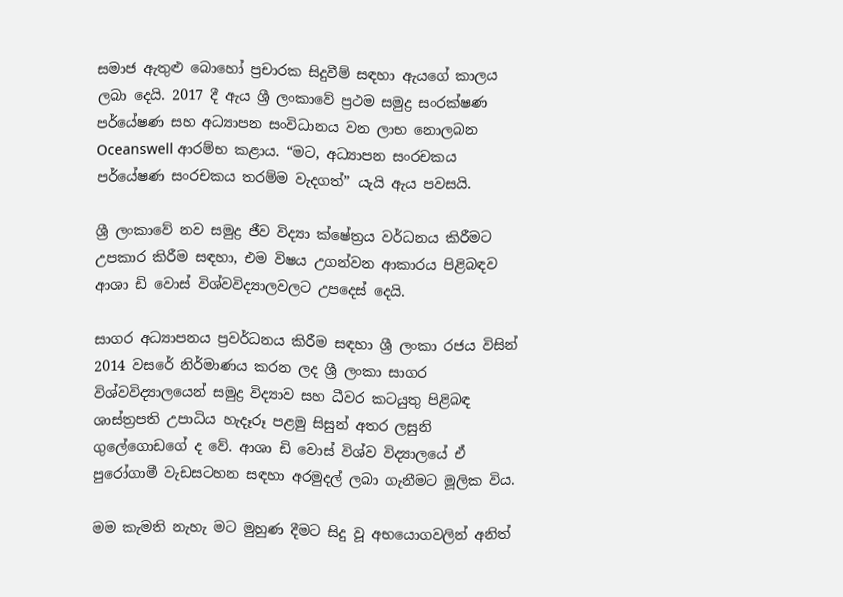සමාජ ඇතුළු බොහෝ ප්‍රචාරක සිදුවීම් සඳහා ඇයගේ කාලය ලබා දෙයි. 2017 දී ඇය ශ්‍රී ලංකාවේ ප්‍රථම සමුද්‍ර සංරක්ෂණ පර්යේෂණ සහ අධ්‍යාපන සංවිධානය වන ලාභ නොලබන Oceanswell ආරම්භ කළාය. “මට, අධ්‍යාපන සංරචකය පර්යේෂණ සංරචකය තරම්ම වැදගත්” යැයි ඇය පවසයි.

ශ්‍රී ලංකාවේ නව සමුද්‍ර ජීව විද්‍යා ක්ෂේත්‍රය වර්ධනය කිරීමට උපකාර කිරීම සඳහා, එම විෂය උගන්වන ආකාරය පිළිබඳව ආශා ඩි වොස් විශ්වවිද්‍යාලවලට උපදෙස් දෙයි.

සාගර අධ්‍යාපනය ප්‍රවර්ධනය කිරීම සඳහා ශ්‍රී ලංකා රජය විසින් 2014 වසරේ නිර්මාණය කරන ලද ශ්‍රී ලංකා සාගර විශ්වවිද්‍යාලයෙන් සමුද්‍ර විද්‍යාව සහ ධීවර කටයුතු පිළිබඳ ශාස්ත්‍රපති උපාධිය හැදෑරූ පළමු සිසුන් අතර ලසුනි ගුලේගොඩගේ ද වේ. ආශා ඩි වොස් විශ්ව විද්‍යාලයේ ඒ පුරෝගාමී වැඩසටහන සඳහා අරමුදල් ලබා ගැනීමට මූලික විය.

මම කැමති නැහැ මට මුහුණ දීමට සිදු වූ අභයොගවලින් අනිත්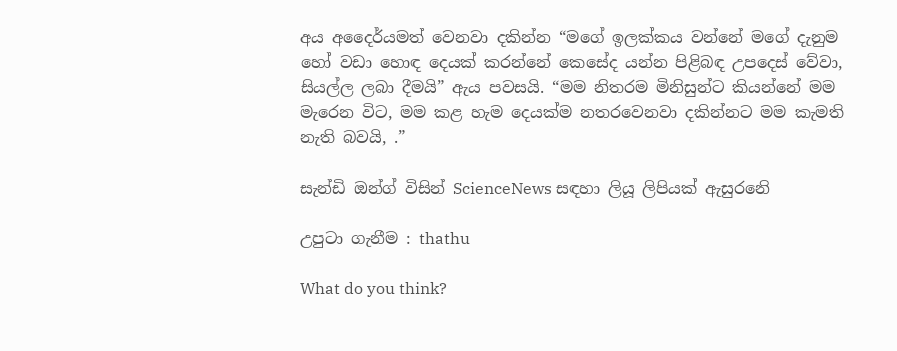අය අදෛර්යමත් වෙනවා දකින්න “මගේ ඉලක්කය වන්නේ මගේ දැනුම හෝ වඩා හොඳ දෙයක් කරන්නේ කෙසේද යන්න පිළිබඳ උපදෙස් වේවා, සියල්ල ලබා දීමයි” ඇය පවසයි. “මම නිතරම මිනිසුන්ට කියන්නේ මම මැරෙන විට, මම කළ හැම දෙයක්ම නතරවෙනවා දකින්නට මම කැමති නැති බවයි, .”

සැන්ඩි ඔන්ග් විසින් ScienceNews සඳහා ලියූ ලිපියක් ඇසුරනෙි

උපුටා ගැනීම : thathu

What do you think?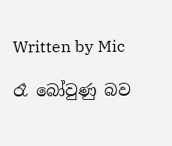Written by Mic

රෑ බෝවුණු බව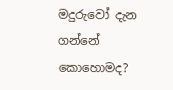මදුරුවෝ දැන ගන්නේ කොහොමද?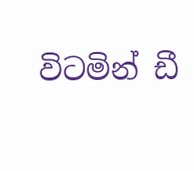විටමින් ඩී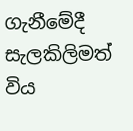ගැනීමේදී සැලකිලිමත් විය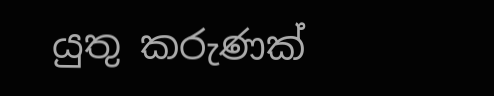යුතු කරුණක්